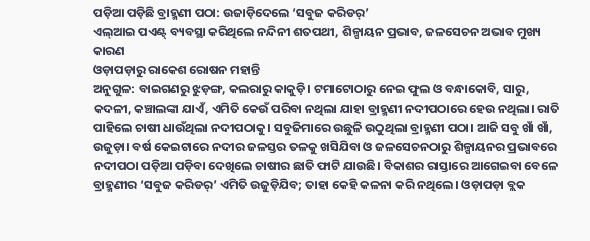ପଡ଼ିଆ ପଡ଼ିଛି ବ୍ରାହ୍ମଣୀ ପଠା: ଉଜାଡ଼ିଦେଲେ ‘ସବୁଜ କରିଡର୍’
ଏଲ୍ଆଇ ପଏଣ୍ଟ୍ ବ୍ୟବସ୍ଥା କରିଥିଲେ ନନ୍ଦିନୀ ଶତପଥୀ, ଶିଳ୍ପାୟନ ପ୍ରଭାବ, ଜଳସେଚନ ଅଭାବ ମୁଖ୍ୟ କାରଣ
ଓଡ଼ାପଡ଼ାରୁ ରାକେଶ ରୋଷନ ମହାନ୍ତି
ଅନୁଗୁଳ: ବାଇଗଣରୁ ଝୁଡ଼ଙ୍ଗ, କଲରାରୁ କାକୁଡ଼ି। ଟମାଟୋଠାରୁ ନେଇ ଫୁଲ ଓ ବନ୍ଧାକୋବି, ସାରୁ, କଦଳୀ, କଞ୍ଚାଲଙ୍କା ଯାଏଁ, ଏମିତି କେଉଁ ପରିବା ନଥିଲା ଯାହା ବ୍ରାହ୍ମଣୀ ନଦୀପଠାରେ ହେଉ ନଥିଲା। ରାତି ପାହିଲେ ଚାଷୀ ଧାଉଁଥିଲା ନଦୀପଠାକୁ। ସବୁଜିମାରେ ଉଛୁଳି ଉଠୁଥିଲା ବ୍ରାହ୍ମଣୀ ପଠା। ଆଜି ସବୁ ଖାଁ ଖାଁ, ଉଜୁଡ଼ା। ବର୍ଷ କେଇଟାରେ ନଦୀର ଜଳସ୍ତର ତଳକୁ ଖସିଯିବା ଓ ଜଳସେଚନଠାରୁ ଶିଳ୍ପାୟନର ପ୍ରଭାବରେ ନଦୀପଠା ପଡ଼ିଆ ପଡ଼ିବା ଦେଖିଲେ ଚାଷୀର ଛାତି ଫାଟି ଯାଉଛି। ବିକାଶର ରାସ୍ତାରେ ଆଗେଇବା ବେଳେ ବ୍ରାହ୍ମଣୀର ‘ସବୁଜ କରିଡର୍’ ଏମିତି ଉଜୁଡ଼ିଯିବ; ତାହା କେହି କଳନା କରି ନଥିଲେ। ଓଡ଼ାପଡ଼ା ବ୍ଲକ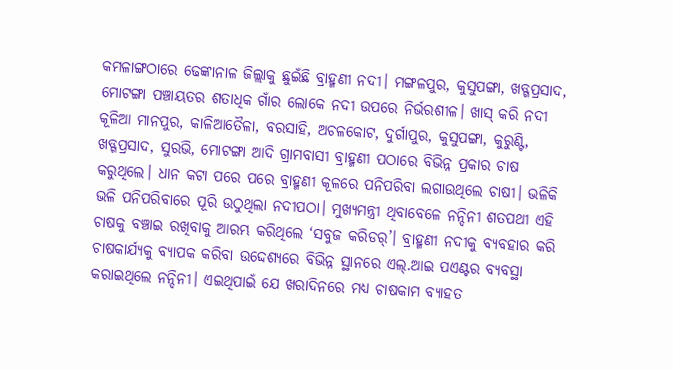କମଳାଙ୍ଗଠାରେ ଢେଙ୍କାନାଳ ଜିଲ୍ଲାକୁ ଛୁଇଁଛି ବ୍ରାହ୍ମଣୀ ନଦୀ। ମଙ୍ଗଳପୁର, କୁସୁପଙ୍ଗା, ଖଡ୍ଗପ୍ରସାଦ, ମୋଟଙ୍ଗା ପଞ୍ଚାୟତର ଶତାଧିକ ଗାଁର ଲୋକେ ନଦୀ ଉପରେ ନିର୍ଭରଶୀଳ। ଖାସ୍ କରି ନଦୀ କୂଳିଆ ମାନପୁର, କାଳିଆତୈଳା, ବରସାହି, ଅଚଳକୋଟ, ଦୁର୍ଗାପୁର, କୁସୁପଙ୍ଗା, କୁରୁଣ୍ଟି, ଖଡ୍ଗପ୍ରସାଦ, ସୁରଭି, ମୋଟଙ୍ଗା ଆଦି ଗ୍ରାମବାସୀ ବ୍ରାହ୍ମଣୀ ପଠାରେ ବିଭିନ୍ନ ପ୍ରକାର ଚାଷ କରୁଥିଲେ। ଧାନ କଟା ପରେ ପରେ ବ୍ରାହ୍ମଣୀ କୂଳରେ ପନିପରିବା ଲଗାଉଥିଲେ ଚାଷୀ। ଭଳିକି ଭଳି ପନିପରିବାରେ ପୂରି ଉଠୁଥିଲା ନଦୀପଠା। ମୁଖ୍ୟମନ୍ତ୍ରୀ ଥିବାବେଳେ ନନ୍ଦିନୀ ଶତପଥୀ ଏହି ଚାଷକୁ ବଞ୍ଚାଇ ରଖିବାକୁ ଆରମ୍ଭ କରିଥିଲେ ‘ସବୁଜ କରିଡର୍’। ବ୍ରାହ୍ମଣୀ ନଦୀକୁ ବ୍ୟବହାର କରି ଚାଷକାର୍ଯ୍ୟକୁ ବ୍ୟାପକ କରିବା ଉଦ୍ଦେଶ୍ୟରେ ବିଭିନ୍ନ ସ୍ଥାନରେ ଏଲ୍.ଆଇ ପଏଣ୍ଟର ବ୍ୟବସ୍ଥା କରାଇଥିଲେ ନନ୍ଦିନୀ। ଏଇଥିପାଇଁ ଯେ ଖରାଦିନରେ ମଧ୍ୟ ଚାଷକାମ ବ୍ୟାହତ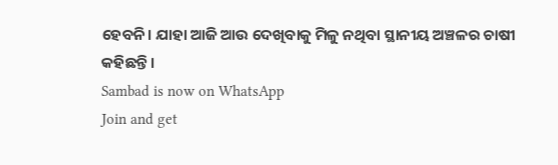ହେବନି। ଯାହା ଆଜି ଆଉ ଦେଖିବାକୁ ମିଳୁ ନଥିବା ସ୍ଥାନୀୟ ଅଞ୍ଚଳର ଚାଷୀ କହିଛନ୍ତି।
Sambad is now on WhatsApp
Join and get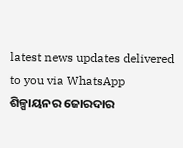latest news updates delivered to you via WhatsApp
ଶିଳ୍ପାୟନର ଜୋରଦାର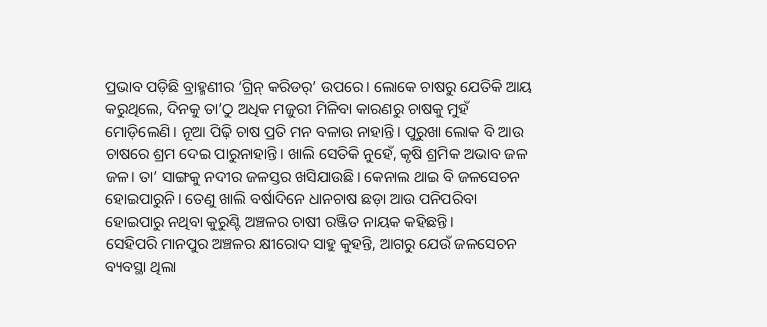ପ୍ରଭାବ ପଡ଼ିଛି ବ୍ରାହ୍ମଣୀର ‘ଗ୍ରିନ୍ କରିଡର୍’ ଉପରେ। ଲୋକେ ଚାଷରୁ ଯେତିକି ଆୟ କରୁଥିଲେ, ଦିନକୁ ତା’ଠୁ ଅଧିକ ମଜୁରୀ ମିଳିବା କାରଣରୁ ଚାଷକୁ ମୁହଁ ମୋଡ଼ିଲେଣି। ନୂଆ ପିଢ଼ି ଚାଷ ପ୍ରତି ମନ ବଳାଉ ନାହାନ୍ତି। ପୁରୁଖା ଲୋକ ବି ଆଉ ଚାଷରେ ଶ୍ରମ ଦେଇ ପାରୁନାହାନ୍ତି। ଖାଲି ସେତିକି ନୁହେଁ, କୃଷି ଶ୍ରମିକ ଅଭାବ ଜଳ ଜଳ। ତା’ ସାଙ୍ଗକୁ ନଦୀର ଜଳସ୍ତର ଖସିଯାଉଛି। କେନାଲ ଥାଇ ବି ଜଳସେଚନ ହୋଇପାରୁନି। ତେଣୁ ଖାଲି ବର୍ଷାଦିନେ ଧାନଚାଷ ଛଡ଼ା ଆଉ ପନିପରିବା ହୋଇପାରୁ ନଥିବା କୁରୁଣ୍ଟି ଅଞ୍ଚଳର ଚାଷୀ ରଞ୍ଜିତ ନାୟକ କହିଛନ୍ତି।
ସେହିପରି ମାନପୁର ଅଞ୍ଚଳର କ୍ଷୀରୋଦ ସାହୁ କୁହନ୍ତି, ଆଗରୁ ଯେଉଁ ଜଳସେଚନ ବ୍ୟବସ୍ଥା ଥିଲା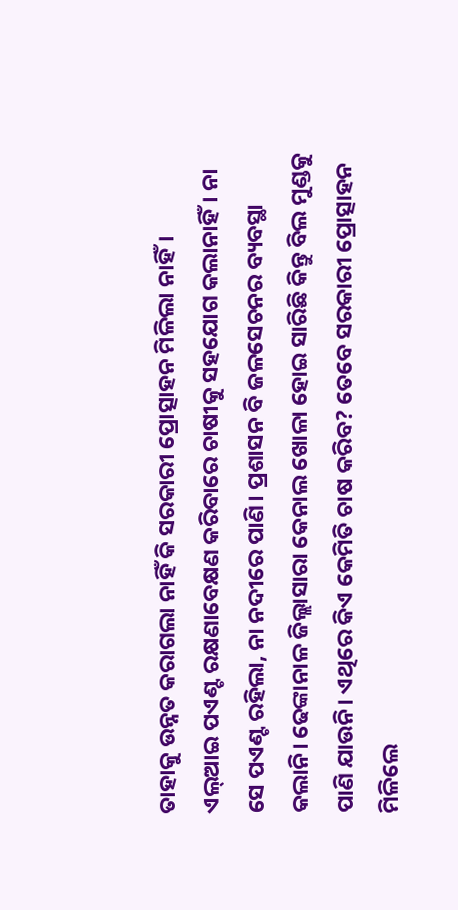ତାହାକୁ ଉନ୍ନତ କରାଗଲା ନାହିଁ କି ସରକାରୀ ପ୍ରୋତ୍ସାହନ ମିଳିଲା ନାହିଁ। ଏଲ୍ଆଇ ପଏଣ୍ଟ ରକ୍ଷଣାବେକ୍ଷଣ କରିବାରେ ଚାଷୀକୁ ସହଯୋଗ କଲାନାହିଁ। ନା ସେ ପଏଣ୍ଟ ରହିଲା, ନା ନଦୀରେ ପାଣି। ପ୍ରଶାସନ ବି ଜଳସେଚନର ବ୍ୟବସ୍ଥା କଲାନି। ଢେଙ୍କାନାଳ ଜିଲ୍ଲାସାରା କେନାଲ ଖୋଳା ହୋଇ ସାରିଛି କିନ୍ତୁ ବିଲ ମୁଣ୍ଡକୁ ପାଣି ଯାଉନି। ଏଥିରେ କିଏ କେମିତି ଚାଷ କରିବ? ତେବେ ସରକାରୀ ପ୍ରୋତ୍ସାହନ ମିଳିଲେ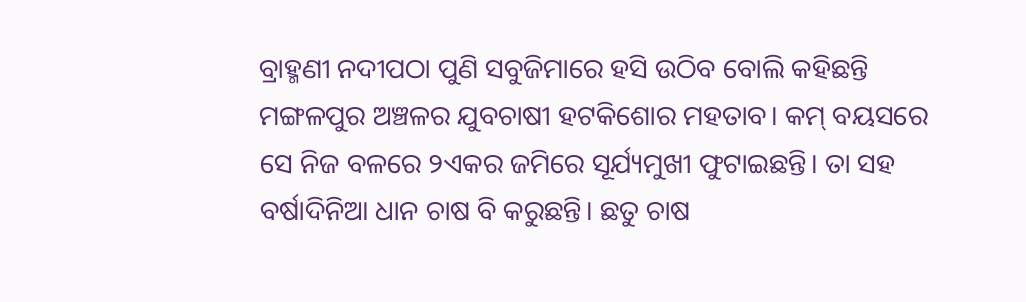ବ୍ରାହ୍ମଣୀ ନଦୀପଠା ପୁଣି ସବୁଜିମାରେ ହସି ଉଠିବ ବୋଲି କହିଛନ୍ତି ମଙ୍ଗଳପୁର ଅଞ୍ଚଳର ଯୁବଚାଷୀ ହଟକିଶୋର ମହତାବ। କମ୍ ବୟସରେ ସେ ନିଜ ବଳରେ ୨ଏକର ଜମିରେ ସୂର୍ଯ୍ୟମୁଖୀ ଫୁଟାଇଛନ୍ତି। ତା ସହ ବର୍ଷାଦିନିଆ ଧାନ ଚାଷ ବି କରୁଛନ୍ତି। ଛତୁ ଚାଷ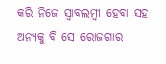କରି ନିଜେ ସ୍ବାବଲମ୍ବୀ ହେବା ସହ ଅନ୍ୟକୁ ବି ସେ ରୋଜଗାର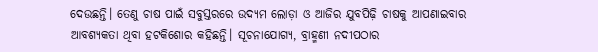ଦେଉଛନ୍ତି। ତେଣୁ ଚାଷ ପାଇଁ ସବୁସ୍ତରରେ ଉଦ୍ୟମ ଲୋଡ଼ା ଓ ଆଜିର ଯୁବପିଢ଼ି ଚାଷକୁ ଆପଣାଇବାର ଆବଶ୍ୟକତା ଥିବା ହଟକିଶୋର କହିଛନ୍ତି। ସୂଚନାଯୋଗ୍ୟ, ବ୍ରାହ୍ମଣୀ ନଦୀପଠାର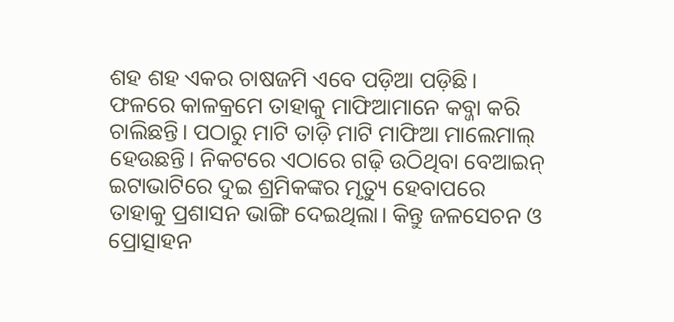ଶହ ଶହ ଏକର ଚାଷଜମି ଏବେ ପଡ଼ିଆ ପଡ଼ିଛି। ଫଳରେ କାଳକ୍ରମେ ତାହାକୁ ମାଫିଆମାନେ କବ୍ଜା କରି ଚାଲିଛନ୍ତି। ପଠାରୁ ମାଟି ତାଡ଼ି ମାଟି ମାଫିଆ ମାଲେମାଲ୍ ହେଉଛନ୍ତି। ନିକଟରେ ଏଠାରେ ଗଢ଼ି ଉଠିଥିବା ବେଆଇନ୍ ଇଟାଭାଟିରେ ଦୁଇ ଶ୍ରମିକଙ୍କର ମୃତ୍ୟୁ ହେବାପରେ ତାହାକୁ ପ୍ରଶାସନ ଭାଙ୍ଗି ଦେଇଥିଲା। କିନ୍ତୁ ଜଳସେଚନ ଓ ପ୍ରୋତ୍ସାହନ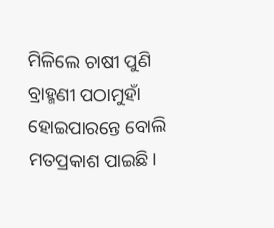ମିଳିଲେ ଚାଷୀ ପୁଣି ବ୍ରାହ୍ମଣୀ ପଠାମୁହାଁ ହୋଇପାରନ୍ତେ ବୋଲି ମତପ୍ରକାଶ ପାଇଛି।